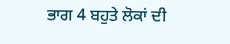ਭਾਗ 4 ਬਹੁਤੇ ਲੋਕਾਂ ਦੀ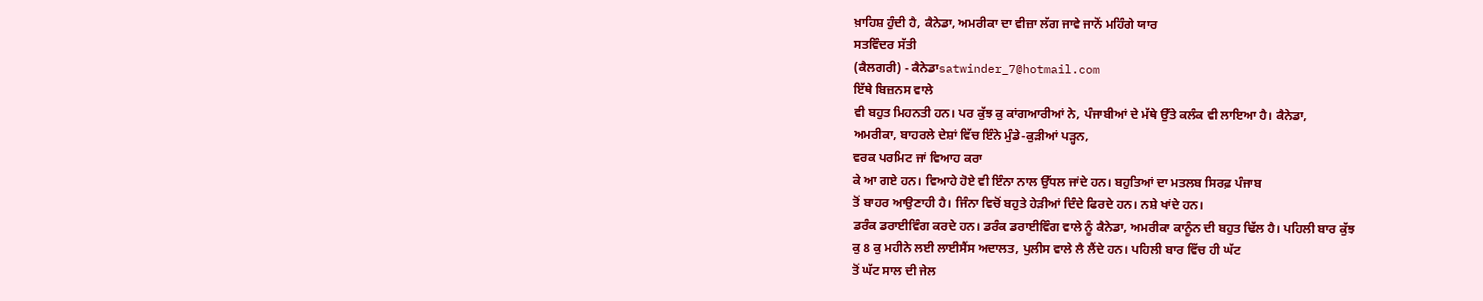ਖ਼ਾਹਿਸ਼ ਹੁੰਦੀ ਹੈ, ਕੈਨੇਡਾ, ਅਮਰੀਕਾ ਦਾ ਵੀਜ਼ਾ ਲੱਗ ਜਾਵੇ ਜਾਨੋਂ ਮਹਿੰਗੇ ਯਾਰ
ਸਤਵਿੰਦਰ ਸੱਤੀ
(ਕੈਲਗਰੀ) - ਕੈਨੇਡਾsatwinder_7@hotmail.com
ਇੱਥੇ ਬਿਜ਼ਨਸ ਵਾਲੇ
ਵੀ ਬਹੁਤ ਮਿਹਨਤੀ ਹਨ। ਪਰ ਕੁੱਝ ਕੁ ਕਾਂਗਆਰੀਆਂ ਨੇ, ਪੰਜਾਬੀਆਂ ਦੇ ਮੱਥੇ ਉੱਤੇ ਕਲੰਕ ਵੀ ਲਾਇਆ ਹੈ। ਕੈਨੇਡਾ,
ਅਮਰੀਕਾ, ਬਾਹਰਲੇ ਦੇਸ਼ਾਂ ਵਿੱਚ ਇੰਨੇ ਮੁੰਡੇ-ਕੁੜੀਆਂ ਪੜ੍ਹਨ,
ਵਰਕ ਪਰਮਿਟ ਜਾਂ ਵਿਆਹ ਕਰਾ
ਕੇ ਆ ਗਏ ਹਨ। ਵਿਆਹੇ ਹੋਏ ਵੀ ਇੰਨਾ ਨਾਲ ਉੱਧਲ ਜਾਂਦੇ ਹਨ। ਬਹੁਤਿਆਂ ਦਾ ਮਤਲਬ ਸਿਰਫ਼ ਪੰਜਾਬ
ਤੋਂ ਬਾਹਰ ਆਉਣਾਹੀ ਹੈ। ਜਿੰਨਾ ਵਿਚੋਂ ਬਹੁਤੇ ਹੇੜੀਆਂ ਦਿੰਦੇ ਫਿਰਦੇ ਹਨ। ਨਸ਼ੇ ਖਾਂਦੇ ਹਨ।
ਡਰੰਕ ਡਰਾਈਵਿੰਗ ਕਰਦੇ ਹਨ। ਡਰੰਕ ਡਰਾਈਵਿੰਗ ਵਾਲੇ ਨੂੰ ਕੈਨੇਡਾ, ਅਮਰੀਕਾ ਕਾਨੂੰਨ ਦੀ ਬਹੁਤ ਢਿੱਲ ਹੈ। ਪਹਿਲੀ ਬਾਰ ਕੁੱਝ
ਕੁ 8 ਕੁ ਮਹੀਨੇ ਲਈ ਲਾਈਸੈਂਸ ਅਦਾਲਤ, ਪੁਲੀਸ ਵਾਲੇ ਲੈ ਲੈਂਦੇ ਹਨ। ਪਹਿਲੀ ਬਾਰ ਵਿੱਚ ਹੀ ਘੱਟ
ਤੋਂ ਘੱਟ ਸਾਲ ਦੀ ਜੇਲ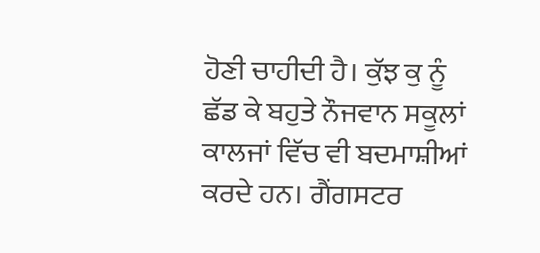ਹੋਣੀ ਚਾਹੀਦੀ ਹੈ। ਕੁੱਝ ਕੁ ਨੂੰ ਛੱਡ ਕੇ ਬਹੁਤੇ ਨੌਜਵਾਨ ਸਕੂਲਾਂ ਕਾਲਜਾਂ ਵਿੱਚ ਵੀ ਬਦਮਾਸ਼ੀਆਂ
ਕਰਦੇ ਹਨ। ਗੈਂਗਸਟਰ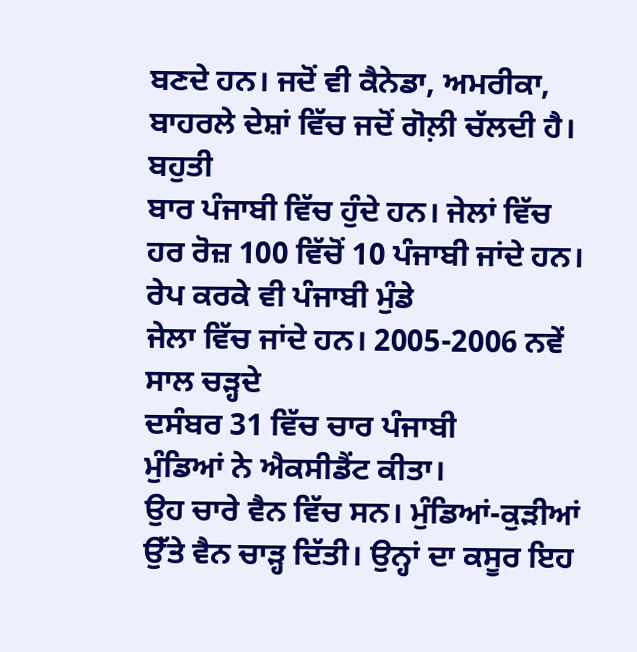ਬਣਦੇ ਹਨ। ਜਦੋਂ ਵੀ ਕੈਨੇਡਾ, ਅਮਰੀਕਾ, ਬਾਹਰਲੇ ਦੇਸ਼ਾਂ ਵਿੱਚ ਜਦੋਂ ਗੋਲ਼ੀ ਚੱਲਦੀ ਹੈ। ਬਹੁਤੀ
ਬਾਰ ਪੰਜਾਬੀ ਵਿੱਚ ਹੁੰਦੇ ਹਨ। ਜੇਲਾਂ ਵਿੱਚ ਹਰ ਰੋਜ਼ 100 ਵਿੱਚੋਂ 10 ਪੰਜਾਬੀ ਜਾਂਦੇ ਹਨ। ਰੇਪ ਕਰਕੇ ਵੀ ਪੰਜਾਬੀ ਮੁੰਡੇ
ਜੇਲਾ ਵਿੱਚ ਜਾਂਦੇ ਹਨ। 2005-2006 ਨਵੇਂ ਸਾਲ ਚੜ੍ਹਦੇ
ਦਸੰਬਰ 31 ਵਿੱਚ ਚਾਰ ਪੰਜਾਬੀ
ਮੁੰਡਿਆਂ ਨੇ ਐਕਸੀਡੈਂਟ ਕੀਤਾ।
ਉਹ ਚਾਰੇ ਵੈਨ ਵਿੱਚ ਸਨ। ਮੁੰਡਿਆਂ-ਕੁੜੀਆਂ ਉੱਤੇ ਵੈਨ ਚਾੜ੍ਹ ਦਿੱਤੀ। ਉਨ੍ਹਾਂ ਦਾ ਕਸੂਰ ਇਹ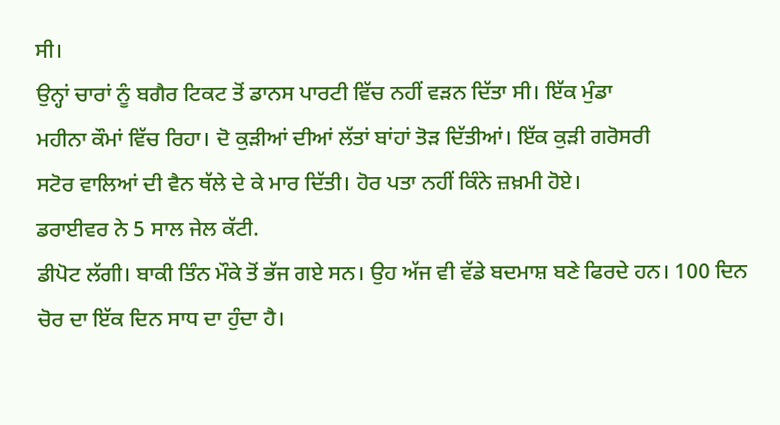ਸੀ।
ਉਨ੍ਹਾਂ ਚਾਰਾਂ ਨੂੰ ਬਗੈਰ ਟਿਕਟ ਤੋਂ ਡਾਨਸ ਪਾਰਟੀ ਵਿੱਚ ਨਹੀਂ ਵੜਨ ਦਿੱਤਾ ਸੀ। ਇੱਕ ਮੁੰਡਾ
ਮਹੀਨਾ ਕੌਮਾਂ ਵਿੱਚ ਰਿਹਾ। ਦੋ ਕੁੜੀਆਂ ਦੀਆਂ ਲੱਤਾਂ ਬਾਂਹਾਂ ਤੋੜ ਦਿੱਤੀਆਂ। ਇੱਕ ਕੁੜੀ ਗਰੋਸਰੀ
ਸਟੋਰ ਵਾਲਿਆਂ ਦੀ ਵੈਨ ਥੱਲੇ ਦੇ ਕੇ ਮਾਰ ਦਿੱਤੀ। ਹੋਰ ਪਤਾ ਨਹੀਂ ਕਿੰਨੇ ਜ਼ਖ਼ਮੀ ਹੋਏ।
ਡਰਾਈਵਰ ਨੇ 5 ਸਾਲ ਜੇਲ ਕੱਟੀ.
ਡੀਪੋਟ ਲੱਗੀ। ਬਾਕੀ ਤਿੰਨ ਮੌਕੇ ਤੋਂ ਭੱਜ ਗਏ ਸਨ। ਉਹ ਅੱਜ ਵੀ ਵੱਡੇ ਬਦਮਾਸ਼ ਬਣੇ ਫਿਰਦੇ ਹਨ। 100 ਦਿਨ ਚੋਰ ਦਾ ਇੱਕ ਦਿਨ ਸਾਧ ਦਾ ਹੁੰਦਾ ਹੈ।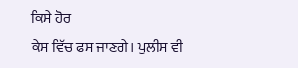ਕਿਸੇ ਹੋਰ
ਕੇਸ ਵਿੱਚ ਫਸ ਜਾਣਗੇ। ਪੁਲੀਸ ਵੀ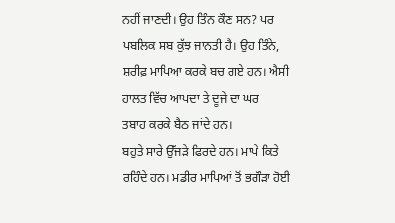ਨਹੀਂ ਜਾਣਦੀ। ਉਹ ਤਿੰਨ ਕੌਣ ਸਨ? ਪਰ ਪਬਲਿਕ ਸਬ ਕੁੱਝ ਜਾਨਤੀ ਹੈ। ਉਹ ਤਿੰਨੇ, ਸ਼ਰੀਫ਼ ਮਾਪਿਆ ਕਰਕੇ ਬਚ ਗਏ ਹਨ। ਐਸੀ ਹਾਲਤ ਵਿੱਚ ਆਪਦਾ ਤੇ ਦੂਜੇ ਦਾ ਘਰ
ਤਬਾਹ ਕਰਕੇ ਬੈਠ ਜਾਂਦੇ ਹਨ।
ਬਹੁਤੇ ਸਾਰੇ ਉੱਜੜੇ ਫਿਰਦੇ ਹਨ। ਮਾਪੇ ਕਿਤੇ ਰਹਿੰਦੇ ਹਨ। ਮਡੀਰ ਮਾਪਿਆਂ ਤੋਂ ਭਗੌੜਾ ਹੋਈ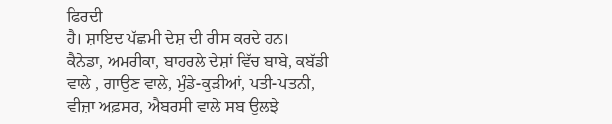ਫਿਰਦੀ
ਹੈ। ਸ਼ਾਇਦ ਪੱਛਮੀ ਦੇਸ਼ ਦੀ ਰੀਸ ਕਰਦੇ ਹਨ। ਕੈਨੇਡਾ, ਅਮਰੀਕਾ, ਬਾਹਰਲੇ ਦੇਸ਼ਾਂ ਵਿੱਚ ਬਾਬੇ, ਕਬੱਡੀ ਵਾਲੇ , ਗਾਉਣ ਵਾਲੇ, ਮੁੰਡੇ-ਕੁੜੀਆਂ, ਪਤੀ-ਪਤਨੀ, ਵੀਜ਼ਾ ਅਫ਼ਸਰ, ਐਬਰਸੀ ਵਾਲੇ ਸਬ ਉਲਝੇ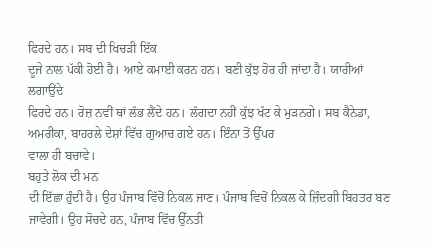ਫਿਰਦੇ ਹਨ। ਸਬ ਦੀ ਖਿਚੜੀ ਇੱਕ
ਦੂਜੇ ਨਾਲ ਪੱਕੀ ਹੋਈ ਹੈ। ਆਏ ਕਮਾਈ ਕਰਨ ਹਨ। ਬਣੀ ਕੁੱਝ ਹੋਰ ਹੀ ਜਾਂਦਾ ਹੈ। ਯਾਰੀਆਂ ਲਗਾਉਂਦੇ
ਫਿਰਦੇ ਹਨ। ਰੋਜ਼ ਨਵੀਂ ਥਾਂ ਲੱਭ ਲੈਂਦੇ ਹਨ। ਲੱਗਦਾ ਨਹੀਂ ਕੁੱਝ ਖੱਟ ਕੇ ਮੁੜਨਗੇ। ਸਬ ਕੈਨੇਡਾ,
ਅਮਰੀਕਾ, ਬਾਹਰਲੇ ਦੇਸ਼ਾਂ ਵਿੱਚ ਗੁਆਚ ਗਏ ਹਨ। ਇੰਨਾ ਤੋਂ ਉੱਪਰ
ਵਾਲਾ ਹੀ ਬਚਾਵੇ।
ਬਹੁਤੇ ਲੋਕ ਦੀ ਮਨ
ਦੀ ਇੱਛਾ ਹੁੰਦੀ ਹੈ। ਉਹ ਪੰਜਾਬ ਵਿੱਚੋਂ ਨਿਕਲ ਜਾਣ। ਪੰਜਾਬ ਵਿਚੋਂ ਨਿਕਲ ਕੇ ਜ਼ਿੰਦਗੀ ਬਿਹਤਰ ਬਣ
ਜਾਵੇਗੀ। ਉਹ ਸੋਚਦੇ ਹਨ, ਪੰਜਾਬ ਵਿੱਚ ਉੱਨਤੀ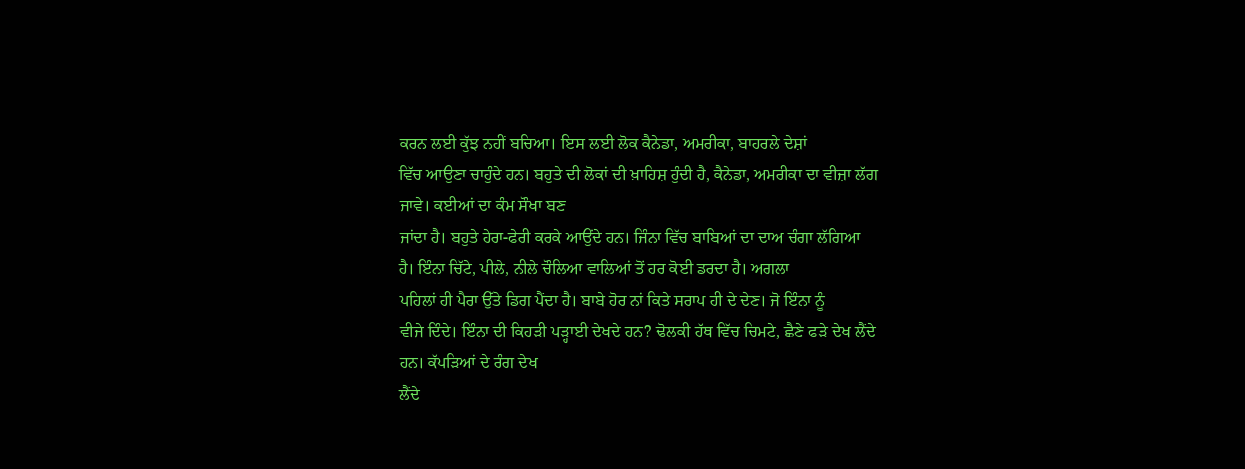ਕਰਨ ਲਈ ਕੁੱਝ ਨਹੀਂ ਬਚਿਆ। ਇਸ ਲਈ ਲੋਕ ਕੈਨੇਡਾ, ਅਮਰੀਕਾ, ਬਾਹਰਲੇ ਦੇਸ਼ਾਂ
ਵਿੱਚ ਆਉਣਾ ਚਾਹੁੰਦੇ ਹਨ। ਬਹੁਤੇ ਦੀ ਲੋਕਾਂ ਦੀ ਖ਼ਾਹਿਸ਼ ਹੁੰਦੀ ਹੈ, ਕੈਨੇਡਾ, ਅਮਰੀਕਾ ਦਾ ਵੀਜ਼ਾ ਲੱਗ ਜਾਵੇ। ਕਈਆਂ ਦਾ ਕੰਮ ਸੌਖਾ ਬਣ
ਜਾਂਦਾ ਹੈ। ਬਹੁਤੇ ਹੇਰਾ-ਫੇਰੀ ਕਰਕੇ ਆਉਂਦੇ ਹਨ। ਜਿੰਨਾ ਵਿੱਚ ਬਾਬਿਆਂ ਦਾ ਦਾਅ ਚੰਗਾ ਲੱਗਿਆ
ਹੈ। ਇੰਨਾ ਚਿੱਟੇ, ਪੀਲੇ, ਨੀਲੇ ਚੌਲਿਆ ਵਾਲਿਆਂ ਤੋਂ ਹਰ ਕੋਈ ਡਰਦਾ ਹੈ। ਅਗਲਾ
ਪਹਿਲਾਂ ਹੀ ਪੈਰਾ ਉੱਤੇ ਡਿਗ ਪੈਂਦਾ ਹੈ। ਬਾਬੇ ਹੋਰ ਨਾਂ ਕਿਤੇ ਸਰਾਪ ਹੀ ਦੇ ਦੇਣ। ਜੋ ਇੰਨਾ ਨੂੰ
ਵੀਜੇ ਦਿੰਦੇ। ਇੰਨਾ ਦੀ ਕਿਹੜੀ ਪੜ੍ਹਾਈ ਦੇਖਦੇ ਹਨ? ਢੋਲਕੀ ਹੱਥ ਵਿੱਚ ਚਿਮਟੇ, ਛੈਣੇ ਫੜੇ ਦੇਖ ਲੈਂਦੇ ਹਨ। ਕੱਪੜਿਆਂ ਦੇ ਰੰਗ ਦੇਖ
ਲੈਂਦੇ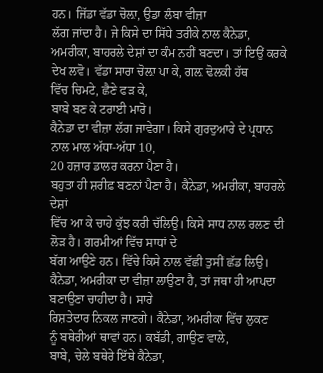ਹਨ। ਜਿੱਡਾ ਵੱਡਾ ਚੋਲ਼ਾ, ਉਡਾ ਲੰਬਾ ਵੀਜ਼ਾ
ਲੱਗ ਜਾਂਦਾ ਹੈ। ਜੇ ਕਿਸੇ ਦਾ ਸਿੱਧੇ ਤਰੀਕੇ ਨਾਲ ਕੈਨੇਡਾ, ਅਮਰੀਕਾ, ਬਾਹਰਲੇ ਦੇਸ਼ਾਂ ਦਾ ਕੰਮ ਨਹੀਂ ਬਣਦਾ। ਤਾਂ ਇਉਂ ਕਰਕੇ
ਦੇਖ ਲਵੋ। ਵੱਡਾ ਸਾਰਾ ਚੋਲ਼ਾ ਪਾ ਕੇ, ਗਲ਼ ਢੋਲਕੀ ਹੱਥ
ਵਿੱਚ ਚਿਮਟੇ, ਛੈਣੇ ਫੜ ਕੇ,
ਬਾਬੇ ਬਣ ਕੇ ਟਰਾਈ ਮਾਰੋ।
ਕੈਨੇਡਾ ਦਾ ਵੀਜ਼ਾ ਲੱਗ ਜਾਵੇਗਾ। ਕਿਸੇ ਗੁਰਦੁਆਰੇ ਦੇ ਪ੍ਰਧਾਨ ਨਾਲ ਮਾਲ ਅੱਧਾ-ਅੱਧਾ 10,
20 ਹਜ਼ਾਰ ਡਾਲਰ ਕਰਨਾ ਪੈਣਾ ਹੈ।
ਬਹੁਤਾ ਹੀ ਸ਼ਰੀਫ਼ ਬਣਨਾਂ ਪੈਣਾ ਹੈ। ਕੈਨੇਡਾ, ਅਮਰੀਕਾ, ਬਾਹਰਲੇ ਦੇਸ਼ਾਂ
ਵਿੱਚ ਆ ਕੇ ਚਾਹੇ ਕੁੱਝ ਕਰੀ ਚੱਲਿਉ। ਕਿਸੇ ਸਾਧ ਨਾਲ ਰਲਣ ਦੀ ਲੋੜ ਹੈ। ਗਰਮੀਆਂ ਵਿੱਚ ਸਾਧਾਂ ਦੇ
ਬੱਗ ਆਉਣੇ ਹਨ। ਵਿੱਚੇ ਕਿਸੇ ਨਾਲ ਵੱਛੀ ਤੁਸੀਂ ਛੱਡ ਲਿਉ। ਕੈਨੇਡਾ, ਅਮਰੀਕਾ ਦਾ ਵੀਜ਼ਾ ਲਾਉਣਾ ਹੈ, ਤਾਂ ਜਥਾ ਹੀ ਆਪਦਾ ਬਣਾਉਣਾ ਚਾਹੀਦਾ ਹੈ। ਸਾਰੇ
ਰਿਸ਼ਤੇਦਾਰ ਨਿਕਲ ਜਾਣਗੇ। ਕੈਨੇਡਾ, ਅਮਰੀਕਾ ਵਿੱਚ ਲੁਕਣ
ਨੂੰ ਬਥੇਰੀਆਂ ਥਾਵਾਂ ਹਨ। ਕਬੱਡੀ, ਗਾਉਣ ਵਾਲੇ,
ਬਾਬੇ, ਚੇਲੇ ਬਥੇਰੇ ਇੱਥੇ ਕੈਨੇਡਾ,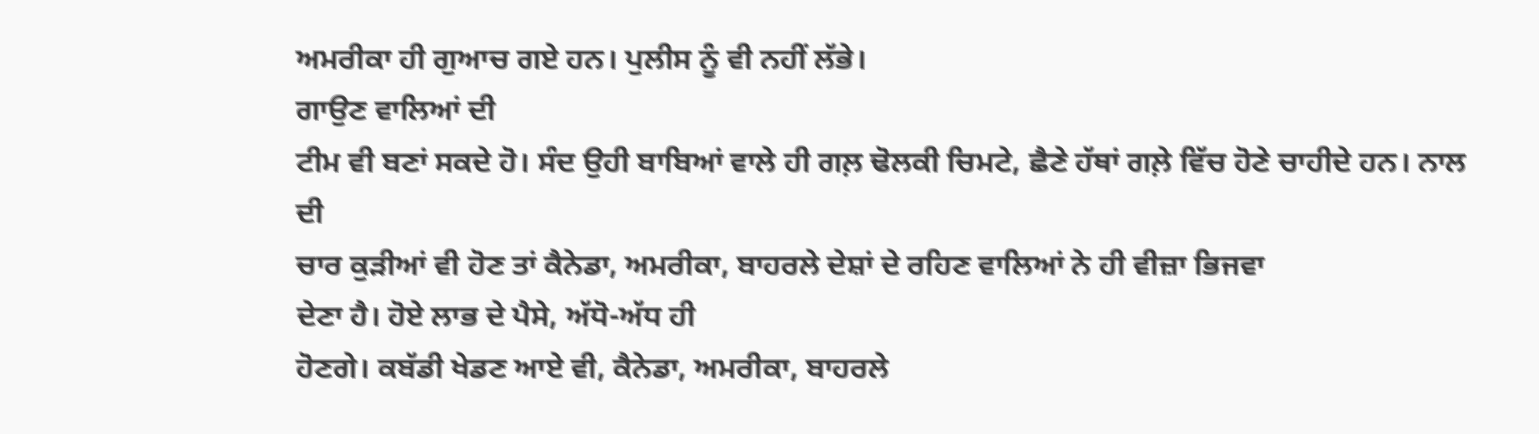ਅਮਰੀਕਾ ਹੀ ਗੁਆਚ ਗਏ ਹਨ। ਪੁਲੀਸ ਨੂੰ ਵੀ ਨਹੀਂ ਲੱਭੇ।
ਗਾਉਣ ਵਾਲਿਆਂ ਦੀ
ਟੀਮ ਵੀ ਬਣਾਂ ਸਕਦੇ ਹੋ। ਸੰਦ ਉਹੀ ਬਾਬਿਆਂ ਵਾਲੇ ਹੀ ਗਲ਼ ਢੋਲਕੀ ਚਿਮਟੇ, ਛੈਣੇ ਹੱਥਾਂ ਗਲ਼ੇ ਵਿੱਚ ਹੋਣੇ ਚਾਹੀਦੇ ਹਨ। ਨਾਲ ਦੀ
ਚਾਰ ਕੁੜੀਆਂ ਵੀ ਹੋਣ ਤਾਂ ਕੈਨੇਡਾ, ਅਮਰੀਕਾ, ਬਾਹਰਲੇ ਦੇਸ਼ਾਂ ਦੇ ਰਹਿਣ ਵਾਲਿਆਂ ਨੇ ਹੀ ਵੀਜ਼ਾ ਭਿਜਵਾ
ਦੇਣਾ ਹੈ। ਹੋਏ ਲਾਭ ਦੇ ਪੈਸੇ, ਅੱਧੋ-ਅੱਧ ਹੀ
ਹੋਣਗੇ। ਕਬੱਡੀ ਖੇਡਣ ਆਏ ਵੀ, ਕੈਨੇਡਾ, ਅਮਰੀਕਾ, ਬਾਹਰਲੇ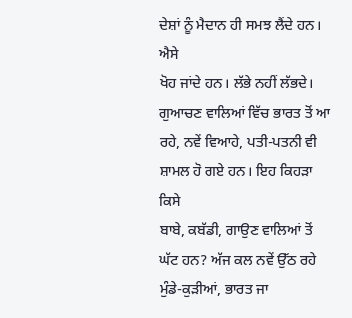ਦੇਸ਼ਾਂ ਨੂੰ ਮੈਦਾਨ ਹੀ ਸਮਝ ਲੈਂਦੇ ਹਨ। ਐਸੇ
ਖੋਹ ਜਾਂਦੇ ਹਨ। ਲੱਭੇ ਨਹੀਂ ਲੱਭਦੇ। ਗੁਆਚਣ ਵਾਲਿਆਂ ਵਿੱਚ ਭਾਰਤ ਤੋਂ ਆ ਰਹੇ, ਨਵੇਂ ਵਿਆਹੇ, ਪਤੀ-ਪਤਨੀ ਵੀ ਸ਼ਾਮਲ ਹੋ ਗਏ ਹਨ। ਇਹ ਕਿਹੜਾ ਕਿਸੇ
ਬਾਬੇ, ਕਬੱਡੀ, ਗਾਉਣ ਵਾਲਿਆਂ ਤੋਂ ਘੱਟ ਹਨ? ਅੱਜ ਕਲ ਨਵੇਂ ਉੱਠ ਰਹੇ ਮੁੰਡੇ-ਕੁੜੀਆਂ, ਭਾਰਤ ਜਾ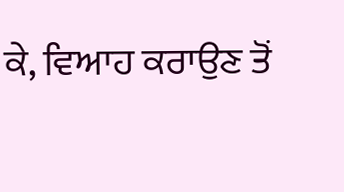ਕੇ, ਵਿਆਹ ਕਰਾਉਣ ਤੋਂ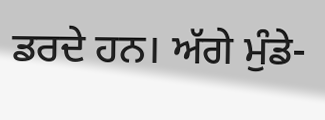ਡਰਦੇ ਹਨ। ਅੱਗੇ ਮੁੰਡੇ-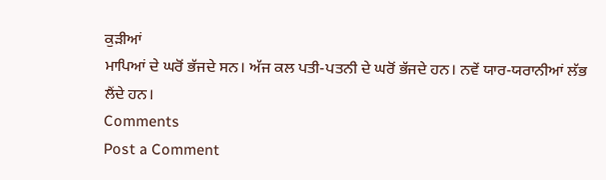ਕੁੜੀਆਂ
ਮਾਪਿਆਂ ਦੇ ਘਰੋਂ ਭੱਜਦੇ ਸਨ। ਅੱਜ ਕਲ ਪਤੀ-ਪਤਨੀ ਦੇ ਘਰੋਂ ਭੱਜਦੇ ਹਨ। ਨਵੇਂ ਯਾਰ-ਯਰਾਨੀਆਂ ਲੱਭ
ਲੈਂਦੇ ਹਨ।
Comments
Post a Comment